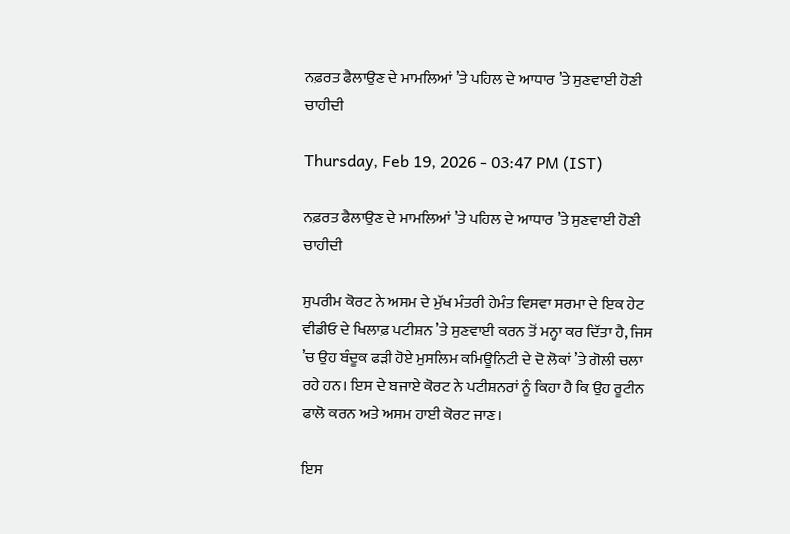ਨਫ਼ਰਤ ਫੈਲਾਉਣ ਦੇ ਮਾਮਲਿਆਂ ’ਤੇ ਪਹਿਲ ਦੇ ਆਧਾਰ ’ਤੇ ਸੁਣਵਾਈ ਹੋਣੀ ਚਾਹੀਦੀ

Thursday, Feb 19, 2026 - 03:47 PM (IST)

ਨਫ਼ਰਤ ਫੈਲਾਉਣ ਦੇ ਮਾਮਲਿਆਂ ’ਤੇ ਪਹਿਲ ਦੇ ਆਧਾਰ ’ਤੇ ਸੁਣਵਾਈ ਹੋਣੀ ਚਾਹੀਦੀ

ਸੁਪਰੀਮ ਕੋਰਟ ਨੇ ਅਸਮ ਦੇ ਮੁੱਖ ਮੰਤਰੀ ਹੇਮੰਤ ਵਿਸਵਾ ਸਰਮਾ ਦੇ ਇਕ ਹੇਟ ਵੀਡੀਓ ਦੇ ਖਿਲਾਫ਼ ਪਟੀਸ਼ਨ ’ਤੇ ਸੁਣਵਾਈ ਕਰਨ ਤੋਂ ਮਨ੍ਹਾ ਕਰ ਦਿੱਤਾ ਹੈ, ਜਿਸ ’ਚ ਉਹ ਬੰਦੂਕ ਫੜੀ ਹੋਏ ਮੁਸਲਿਮ ਕਮਿਊਨਿਟੀ ਦੇ ਦੋ ਲੋਕਾਂ ’ਤੇ ਗੋਲੀ ਚਲਾ ਰਹੇ ਹਨ। ਇਸ ਦੇ ਬਜਾਏ ਕੋਰਟ ਨੇ ਪਟੀਸ਼ਨਰਾਂ ਨੂੰ ਕਿਹਾ ਹੈ ਕਿ ਉਹ ਰੂਟੀਨ ਫਾਲੋ ਕਰਨ ਅਤੇ ਅਸਮ ਹਾਈ ਕੋਰਟ ਜਾਣ।

ਇਸ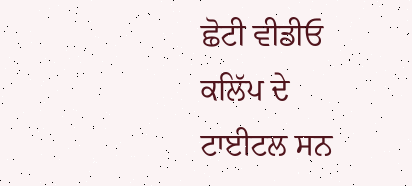ਛੋਟੀ ਵੀਡੀਓ ਕਲਿੱਪ ਦੇ ਟਾਈਟਲ ਸਨ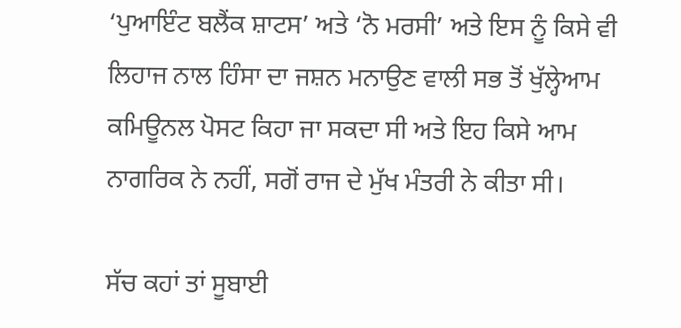‘ਪੁਆਇੰਟ ਬਲੈਂਕ ਸ਼ਾਟਸ’ ਅਤੇ ‘ਨੋ ਮਰਸੀ’ ਅਤੇ ਇਸ ਨੂੰ ਕਿਸੇ ਵੀ ਲਿਹਾਜ ਨਾਲ ਹਿੰਸਾ ਦਾ ਜਸ਼ਨ ਮਨਾਉਣ ਵਾਲੀ ਸਭ ਤੋਂ ਖੁੱਲ੍ਹੇਆਮ ਕਮਿਊਨਲ ਪੋਸਟ ਕਿਹਾ ਜਾ ਸਕਦਾ ਸੀ ਅਤੇ ਇਹ ਕਿਸੇ ਆਮ ਨਾਗਰਿਕ ਨੇ ਨਹੀਂ, ਸਗੋਂ ਰਾਜ ਦੇ ਮੁੱਖ ਮੰਤਰੀ ਨੇ ਕੀਤਾ ਸੀ।

ਸੱਚ ਕਹਾਂ ਤਾਂ ਸੂਬਾਈ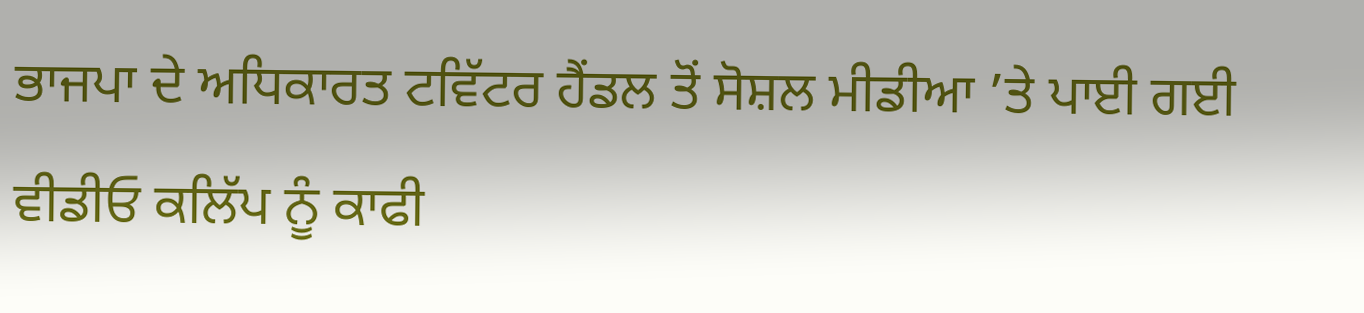ਭਾਜਪਾ ਦੇ ਅਧਿਕਾਰਤ ਟਵਿੱਟਰ ਹੈਂਡਲ ਤੋਂ ਸੋਸ਼ਲ ਮੀਡੀਆ ’ਤੇ ਪਾਈ ਗਈ ਵੀਡੀਓ ਕਲਿੱਪ ਨੂੰ ਕਾਫੀ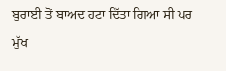ਬੁਰਾਈ ਤੋਂ ਬਾਅਦ ਹਟਾ ਦਿੱਤਾ ਗਿਆ ਸੀ ਪਰ ਮੁੱਖ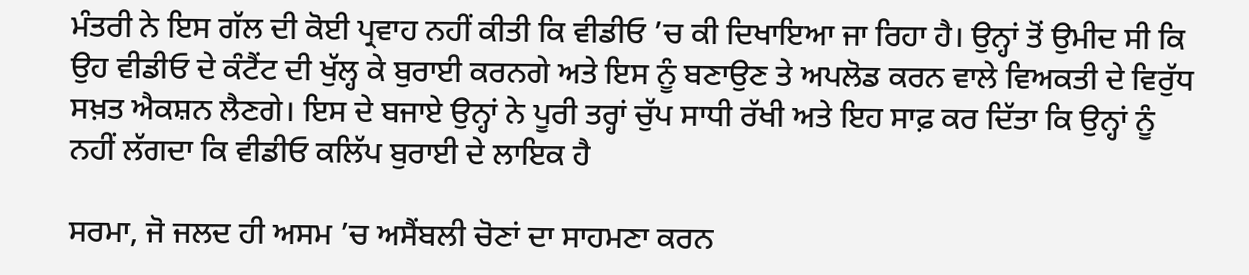ਮੰਤਰੀ ਨੇ ਇਸ ਗੱਲ ਦੀ ਕੋਈ ਪ੍ਰਵਾਹ ਨਹੀਂ ਕੀਤੀ ਕਿ ਵੀਡੀਓ ’ਚ ਕੀ ਦਿਖਾਇਆ ਜਾ ਰਿਹਾ ਹੈ। ਉਨ੍ਹਾਂ ਤੋਂ ਉਮੀਦ ਸੀ ਕਿ ਉਹ ਵੀਡੀਓ ਦੇ ਕੰਟੈਂਟ ਦੀ ਖੁੱਲ੍ਹ ਕੇ ਬੁਰਾਈ ਕਰਨਗੇ ਅਤੇ ਇਸ ਨੂੰ ਬਣਾਉਣ ਤੇ ਅਪਲੋਡ ਕਰਨ ਵਾਲੇ ਵਿਅਕਤੀ ਦੇ ਵਿਰੁੱਧ ਸਖ਼ਤ ਐਕਸ਼ਨ ਲੈਣਗੇ। ਇਸ ਦੇ ਬਜਾਏ ਉਨ੍ਹਾਂ ਨੇ ਪੂਰੀ ਤਰ੍ਹਾਂ ਚੁੱਪ ਸਾਧੀ ਰੱਖੀ ਅਤੇ ਇਹ ਸਾਫ਼ ਕਰ ਦਿੱਤਾ ਕਿ ਉਨ੍ਹਾਂ ਨੂੰ ਨਹੀਂ ਲੱਗਦਾ ਕਿ ਵੀਡੀਓ ਕਲਿੱਪ ਬੁਰਾਈ ਦੇ ਲਾਇਕ ਹੈ

ਸਰਮਾ, ਜੋ ਜਲਦ ਹੀ ਅਸਮ ’ਚ ਅਸੈਂਬਲੀ ਚੋਣਾਂ ਦਾ ਸਾਹਮਣਾ ਕਰਨ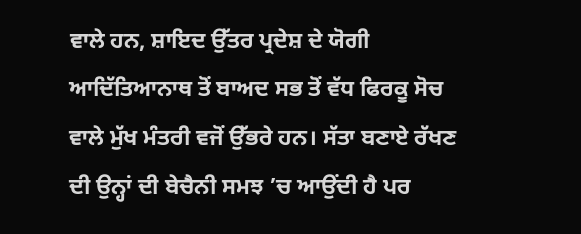ਵਾਲੇ ਹਨ, ਸ਼ਾਇਦ ਉੱਤਰ ਪ੍ਰਦੇਸ਼ ਦੇ ਯੋਗੀ ਆਦਿੱਤਿਆਨਾਥ ਤੋਂ ਬਾਅਦ ਸਭ ਤੋਂ ਵੱਧ ਫਿਰਕੂ ਸੋਚ ਵਾਲੇ ਮੁੱਖ ਮੰਤਰੀ ਵਜੋਂ ਉੱਭਰੇ ਹਨ। ਸੱਤਾ ਬਣਾਏ ਰੱਖਣ ਦੀ ਉਨ੍ਹਾਂ ਦੀ ਬੇਚੈਨੀ ਸਮਝ ’ਚ ਆਉਂਦੀ ਹੈ ਪਰ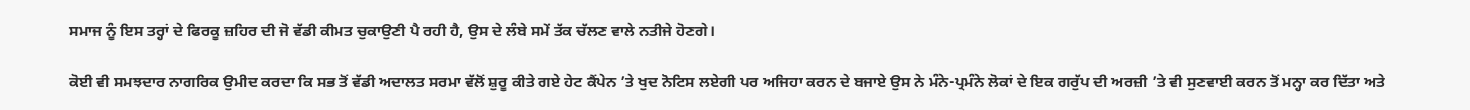ਸਮਾਜ ਨੂੰ ਇਸ ਤਰ੍ਹਾਂ ਦੇ ਫਿਰਕੂ ਜ਼ਹਿਰ ਦੀ ਜੋ ਵੱਡੀ ਕੀਮਤ ਚੁਕਾਉਣੀ ਪੈ ਰਹੀ ਹੈ, ਉਸ ਦੇ ਲੰਬੇ ਸਮੇਂ ਤੱਕ ਚੱਲਣ ਵਾਲੇ ਨਤੀਜੇ ਹੋਣਗੇ।

ਕੋਈ ਵੀ ਸਮਝਦਾਰ ਨਾਗਰਿਕ ਉਮੀਦ ਕਰਦਾ ਕਿ ਸਭ ਤੋਂ ਵੱਡੀ ਅਦਾਲਤ ਸਰਮਾ ਵੱਲੋਂ ਸ਼ੁਰੂ ਕੀਤੇ ਗਏ ਹੇਟ ਕੈਂਪੇਨ ’ਤੇ ਖੁਦ ਨੋਟਿਸ ਲਏਗੀ ਪਰ ਅਜਿਹਾ ਕਰਨ ਦੇ ਬਜਾਏ ਉਸ ਨੇ ਮੰਨੇ-ਪ੍ਰਮੰਨੇ ਲੋਕਾਂ ਦੇ ਇਕ ਗਰੁੱਪ ਦੀ ਅਰਜ਼ੀ ’ਤੇ ਵੀ ਸੁਣਵਾਈ ਕਰਨ ਤੋਂ ਮਨ੍ਹਾ ਕਰ ਦਿੱਤਾ ਅਤੇ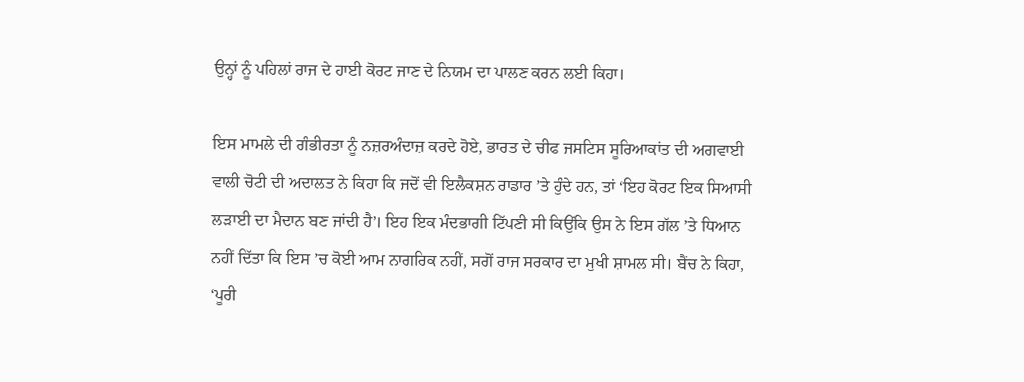ਉਨ੍ਹਾਂ ਨੂੰ ਪਹਿਲਾਂ ਰਾਜ ਦੇ ਹਾਈ ਕੋਰਟ ਜਾਣ ਦੇ ਨਿਯਮ ਦਾ ਪਾਲਣ ਕਰਨ ਲਈ ਕਿਹਾ।

ਇਸ ਮਾਮਲੇ ਦੀ ਗੰਭੀਰਤਾ ਨੂੰ ਨਜ਼ਰਅੰਦਾਜ਼ ਕਰਦੇ ਹੋਏ, ਭਾਰਤ ਦੇ ਚੀਫ ਜਸਟਿਸ ਸੂਰਿਆਕਾਂਤ ਦੀ ਅਗਵਾਈ ਵਾਲੀ ਚੋਟੀ ਦੀ ਅਦਾਲਤ ਨੇ ਕਿਹਾ ਕਿ ਜਦੋਂ ਵੀ ਇਲੈਕਸ਼ਨ ਰਾਡਾਰ ’ਤੇ ਹੁੰਦੇ ਹਨ, ਤਾਂ ‘ਇਹ ਕੋਰਟ ਇਕ ਸਿਆਸੀ ਲੜਾਈ ਦਾ ਮੈਦਾਨ ਬਣ ਜਾਂਦੀ ਹੈ’। ਇਹ ਇਕ ਮੰਦਭਾਗੀ ਟਿੱਪਣੀ ਸੀ ਕਿਉਂਕਿ ਉਸ ਨੇ ਇਸ ਗੱਲ ’ਤੇ ਧਿਆਨ ਨਹੀਂ ਦਿੱਤਾ ਕਿ ਇਸ ’ਚ ਕੋਈ ਆਮ ਨਾਗਰਿਕ ਨਹੀਂ, ਸਗੋਂ ਰਾਜ ਸਰਕਾਰ ਦਾ ਮੁਖੀ ਸ਼ਾਮਲ ਸੀ। ਬੈਂਚ ਨੇ ਕਿਹਾ, ‘ਪੂਰੀ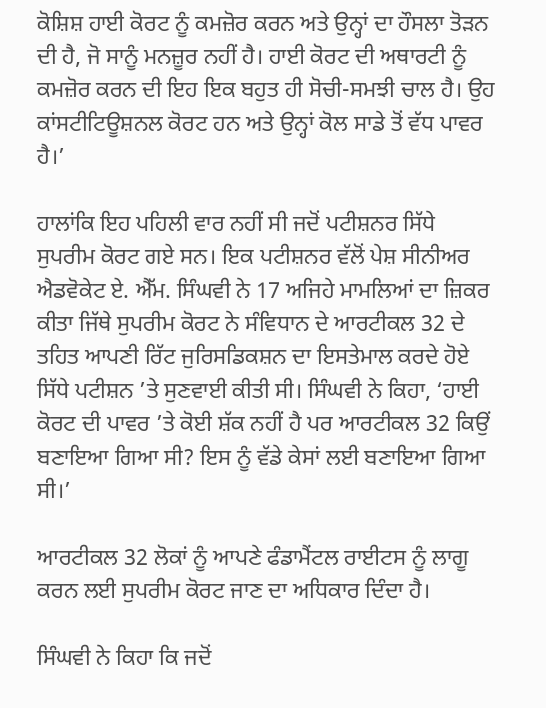ਕੋਸ਼ਿਸ਼ ਹਾਈ ਕੋਰਟ ਨੂੰ ਕਮਜ਼ੋਰ ਕਰਨ ਅਤੇ ਉਨ੍ਹਾਂ ਦਾ ਹੌਸਲਾ ਤੋੜਨ ਦੀ ਹੈ, ਜੋ ਸਾਨੂੰ ਮਨਜ਼ੂਰ ਨਹੀਂ ਹੈ। ਹਾਈ ਕੋਰਟ ਦੀ ਅਥਾਰਟੀ ਨੂੰ ਕਮਜ਼ੋਰ ਕਰਨ ਦੀ ਇਹ ਇਕ ਬਹੁਤ ਹੀ ਸੋਚੀ-ਸਮਝੀ ਚਾਲ ਹੈ। ਉਹ ਕਾਂਸਟੀਟਿਊਸ਼ਨਲ ਕੋਰਟ ਹਨ ਅਤੇ ਉਨ੍ਹਾਂ ਕੋਲ ਸਾਡੇ ਤੋਂ ਵੱਧ ਪਾਵਰ ਹੈ।’

ਹਾਲਾਂਕਿ ਇਹ ਪਹਿਲੀ ਵਾਰ ਨਹੀਂ ਸੀ ਜਦੋਂ ਪਟੀਸ਼ਨਰ ਸਿੱਧੇ ਸੁਪਰੀਮ ਕੋਰਟ ਗਏ ਸਨ। ਇਕ ਪਟੀਸ਼ਨਰ ਵੱਲੋਂ ਪੇਸ਼ ਸੀਨੀਅਰ ਐਡਵੋਕੇਟ ਏ. ਐੱਮ. ਸਿੰਘਵੀ ਨੇ 17 ਅਜਿਹੇ ਮਾਮਲਿਆਂ ਦਾ ਜ਼ਿਕਰ ਕੀਤਾ ਜਿੱਥੇ ਸੁਪਰੀਮ ਕੋਰਟ ਨੇ ਸੰਵਿਧਾਨ ਦੇ ਆਰਟੀਕਲ 32 ਦੇ ਤਹਿਤ ਆਪਣੀ ਰਿੱਟ ਜੁਰਿਸਡਿਕਸ਼ਨ ਦਾ ਇਸਤੇਮਾਲ ਕਰਦੇ ਹੋਏ ਸਿੱਧੇ ਪਟੀਸ਼ਨ ’ਤੇ ਸੁਣਵਾਈ ਕੀਤੀ ਸੀ। ਸਿੰਘਵੀ ਨੇ ਕਿਹਾ, ‘ਹਾਈ ਕੋਰਟ ਦੀ ਪਾਵਰ ’ਤੇ ਕੋਈ ਸ਼ੱਕ ਨਹੀਂ ਹੈ ਪਰ ਆਰਟੀਕਲ 32 ਕਿਉਂ ਬਣਾਇਆ ਗਿਆ ਸੀ? ਇਸ ਨੂੰ ਵੱਡੇ ਕੇਸਾਂ ਲਈ ਬਣਾਇਆ ਗਿਆ ਸੀ।’

ਆਰਟੀਕਲ 32 ਲੋਕਾਂ ਨੂੰ ਆਪਣੇ ਫੰਡਾਮੈਂਟਲ ਰਾਈਟਸ ਨੂੰ ਲਾਗੂ ਕਰਨ ਲਈ ਸੁਪਰੀਮ ਕੋਰਟ ਜਾਣ ਦਾ ਅਧਿਕਾਰ ਦਿੰਦਾ ਹੈ।

ਸਿੰਘਵੀ ਨੇ ਕਿਹਾ ਕਿ ਜਦੋਂ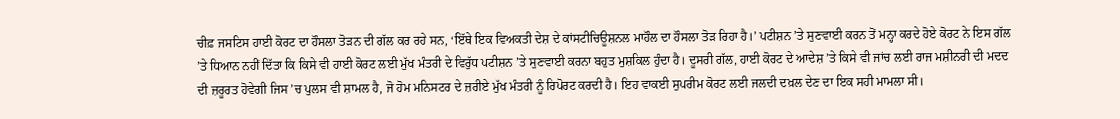ਚੀਫ਼ ਜਸਟਿਸ ਹਾਈ ਕੋਰਟ ਦਾ ਹੌਸਲਾ ਤੋੜਨ ਦੀ ਗੱਲ ਕਰ ਰਹੇ ਸਨ, ‘ਇੱਥੇ ਇਕ ਵਿਅਕਤੀ ਦੇਸ਼ ਦੇ ਕਾਂਸਟੀਚਿਊਸ਼ਨਲ ਮਾਹੌਲ ਦਾ ਹੌਸਲਾ ਤੋੜ ਰਿਹਾ ਹੈ।’ ਪਟੀਸ਼ਨ ’ਤੇ ਸੁਣਵਾਈ ਕਰਨ ਤੋਂ ਮਨ੍ਹਾ ਕਰਦੇ ਹੋਏ ਕੋਰਟ ਨੇ ਇਸ ਗੱਲ ’ਤੇ ਧਿਆਨ ਨਹੀਂ ਦਿੱਤਾ ਕਿ ਕਿਸੇ ਵੀ ਹਾਈ ਕੋਰਟ ਲਈ ਮੁੱਖ ਮੰਤਰੀ ਦੇ ਵਿਰੁੱਧ ਪਟੀਸ਼ਨ ’ਤੇ ਸੁਣਵਾਈ ਕਰਨਾ ਬਹੁਤ ਮੁਸ਼ਕਿਲ ਹੁੰਦਾ ਹੈ। ਦੂਸਰੀ ਗੱਲ, ਹਾਈ ਕੋਰਟ ਦੇ ਆਦੇਸ਼ ’ਤੇ ਕਿਸੇ ਵੀ ਜਾਂਚ ਲਈ ਰਾਜ ਮਸ਼ੀਨਰੀ ਦੀ ਮਦਦ ਦੀ ਜ਼ਰੂਰਤ ਹੋਵੇਗੀ ਜਿਸ ’ਚ ਪੁਲਸ ਵੀ ਸ਼ਾਮਲ ਹੈ, ਜੋ ਹੋਮ ਮਨਿਸਟਰ ਦੇ ਜ਼ਰੀਏ ਮੁੱਖ ਮੰਤਰੀ ਨੂੰ ਰਿਪੋਰਟ ਕਰਦੀ ਹੈ। ਇਹ ਵਾਕਈ ਸੁਪਰੀਮ ਕੋਰਟ ਲਈ ਜਲਦੀ ਦਖ਼ਲ ਦੇਣ ਦਾ ਇਕ ਸਹੀ ਮਾਮਲਾ ਸੀ।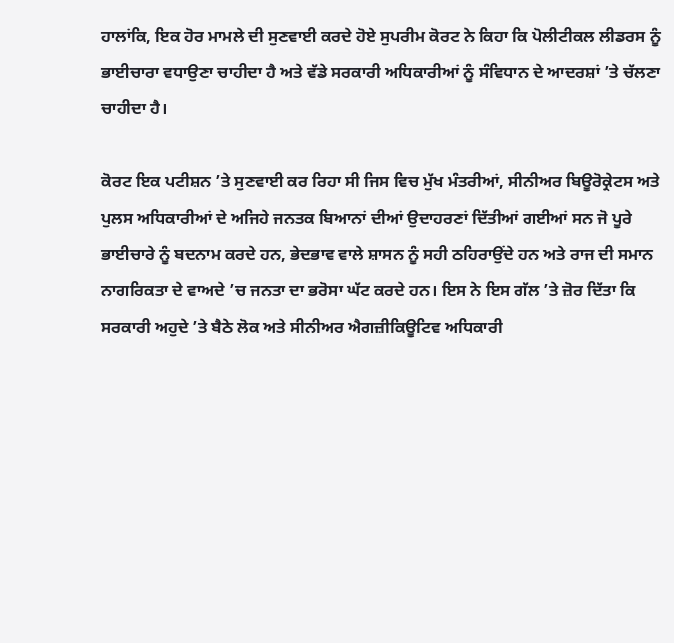ਹਾਲਾਂਕਿ, ਇਕ ਹੋਰ ਮਾਮਲੇ ਦੀ ਸੁਣਵਾਈ ਕਰਦੇ ਹੋਏ ਸੁਪਰੀਮ ਕੋਰਟ ਨੇ ਕਿਹਾ ਕਿ ਪੋਲੀਟੀਕਲ ਲੀਡਰਸ ਨੂੰ ਭਾਈਚਾਰਾ ਵਧਾਉਣਾ ਚਾਹੀਦਾ ਹੈ ਅਤੇ ਵੱਡੇ ਸਰਕਾਰੀ ਅਧਿਕਾਰੀਆਂ ਨੂੰ ਸੰਵਿਧਾਨ ਦੇ ਆਦਰਸ਼ਾਂ ’ਤੇ ਚੱਲਣਾ ਚਾਹੀਦਾ ਹੈ।

ਕੋਰਟ ਇਕ ਪਟੀਸ਼ਨ ’ਤੇ ਸੁਣਵਾਈ ਕਰ ਰਿਹਾ ਸੀ ਜਿਸ ਵਿਚ ਮੁੱਖ ਮੰਤਰੀਆਂ, ਸੀਨੀਅਰ ਬਿਊਰੋਕ੍ਰੇਟਸ ਅਤੇ ਪੁਲਸ ਅਧਿਕਾਰੀਆਂ ਦੇ ਅਜਿਹੇ ਜਨਤਕ ਬਿਆਨਾਂ ਦੀਆਂ ਉਦਾਹਰਣਾਂ ਦਿੱਤੀਆਂ ਗਈਆਂ ਸਨ ਜੋ ਪੂਰੇ ਭਾਈਚਾਰੇ ਨੂੰ ਬਦਨਾਮ ਕਰਦੇ ਹਨ, ਭੇਦਭਾਵ ਵਾਲੇ ਸ਼ਾਸਨ ਨੂੰ ਸਹੀ ਠਹਿਰਾਉਂਦੇ ਹਨ ਅਤੇ ਰਾਜ ਦੀ ਸਮਾਨ ਨਾਗਰਿਕਤਾ ਦੇ ਵਾਅਦੇ ’ਚ ਜਨਤਾ ਦਾ ਭਰੋਸਾ ਘੱਟ ਕਰਦੇ ਹਨ। ਇਸ ਨੇ ਇਸ ਗੱਲ ’ਤੇ ਜ਼ੋਰ ਦਿੱਤਾ ਕਿ ਸਰਕਾਰੀ ਅਹੁਦੇ ’ਤੇ ਬੈਠੇ ਲੋਕ ਅਤੇ ਸੀਨੀਅਰ ਐਗਜ਼ੀਕਿਊਟਿਵ ਅਧਿਕਾਰੀ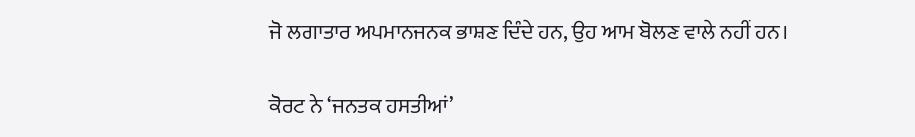ਜੋ ਲਗਾਤਾਰ ਅਪਮਾਨਜਨਕ ਭਾਸ਼ਣ ਦਿੰਦੇ ਹਨ, ਉਹ ਆਮ ਬੋਲਣ ਵਾਲੇ ਨਹੀਂ ਹਨ।

ਕੋਰਟ ਨੇ ‘ਜਨਤਕ ਹਸਤੀਆਂ’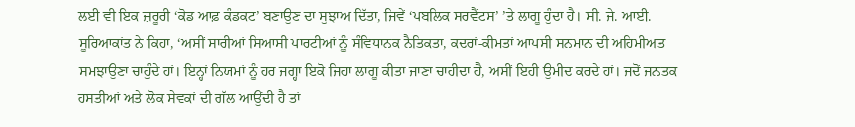ਲਈ ਵੀ ਇਕ ਜ਼ਰੂਰੀ ‘ਕੋਡ ਆਫ਼ ਕੰਡਕਟ’ ਬਣਾਉਣ ਦਾ ਸੁਝਾਅ ਦਿੱਤਾ, ਜਿਵੇਂ ‘ਪਬਲਿਕ ਸਰਵੈਂਟਸ’ ’ਤੇ ਲਾਗੂ ਹੁੰਦਾ ਹੈ। ਸੀ. ਜੇ. ਆਈ. ਸੂਰਿਆਕਾਂਤ ਨੇ ਕਿਹਾ, ‘ਅਸੀਂ ਸਾਰੀਆਂ ਸਿਆਸੀ ਪਾਰਟੀਆਂ ਨੂੰ ਸੰਵਿਧਾਨਕ ਨੈਤਿਕਤਾ, ਕਦਰਾਂ-ਕੀਮਤਾਂ ਆਪਸੀ ਸਨਮਾਨ ਦੀ ਅਹਿਮੀਅਤ ਸਮਝਾਉਣਾ ਚਾਹੁੰਦੇ ਹਾਂ। ਇਨ੍ਹਾਂ ਨਿਯਮਾਂ ਨੂੰ ਹਰ ਜਗ੍ਹਾ ਇਕੋ ਜਿਹਾ ਲਾਗੂ ਕੀਤਾ ਜਾਣਾ ਚਾਹੀਦਾ ਹੈ, ਅਸੀਂ ਇਹੀ ਉਮੀਦ ਕਰਦੇ ਹਾਂ। ਜਦੋਂ ਜਨਤਕ ਹਸਤੀਆਂ ਅਤੇ ਲੋਕ ਸੇਵਕਾਂ ਦੀ ਗੱਲ ਆਉਂਦੀ ਹੈ ਤਾਂ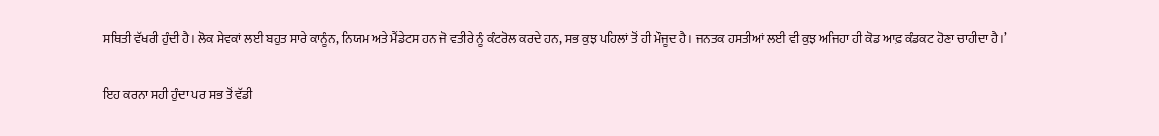ਸਥਿਤੀ ਵੱਖਰੀ ਹੁੰਦੀ ਹੈ। ਲੋਕ ਸੇਵਕਾਂ ਲਈ ਬਹੁਤ ਸਾਰੇ ਕਾਨੂੰਨ, ਨਿਯਮ ਅਤੇ ਮੈਂਡੇਟਸ ਹਨ ਜੋ ਵਤੀਰੇ ਨੂੰ ਕੰਟਰੋਲ ਕਰਦੇ ਹਨ, ਸਭ ਕੁਝ ਪਹਿਲਾਂ ਤੋਂ ਹੀ ਮੌਜੂਦ ਹੈ। ਜਨਤਕ ਹਸਤੀਆਂ ਲਈ ਵੀ ਕੁਝ ਅਜਿਹਾ ਹੀ ਕੋਡ ਆਫ਼ ਕੰਡਕਟ ਹੋਣਾ ਚਾਹੀਦਾ ਹੈ।’

ਇਹ ਕਰਨਾ ਸਹੀ ਹੁੰਦਾ ਪਰ ਸਭ ਤੋਂ ਵੱਡੀ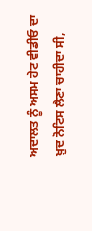ਅਦਾਲਤ ਨੂੰ ਅਸਮ ਹੇਟ ਵੀਡੀਓ ਦਾ ਖ਼ੁਦ ਨੋਟਿਸ ਲੈਣਾ ਚਾਹੀਦਾ ਸੀ,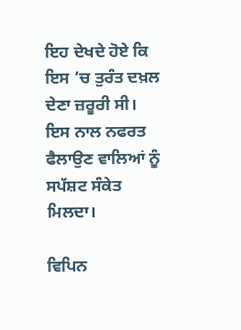ਇਹ ਦੇਖਦੇ ਹੋਏ ਕਿ ਇਸ ’ਚ ਤੁਰੰਤ ਦਖ਼ਲ ਦੇਣਾ ਜ਼ਰੂਰੀ ਸੀ। ਇਸ ਨਾਲ ਨਫਰਤ ਫੈਲਾਉਣ ਵਾਲਿਆਂ ਨੂੰ ਸਪੱਸ਼ਟ ਸੰਕੇਤ ਮਿਲਦਾ।

ਵਿਪਿਨ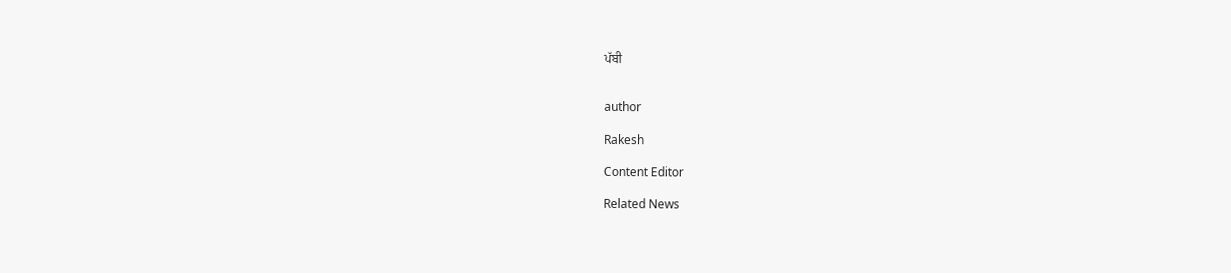ਪੱਬੀ


author

Rakesh

Content Editor

Related News